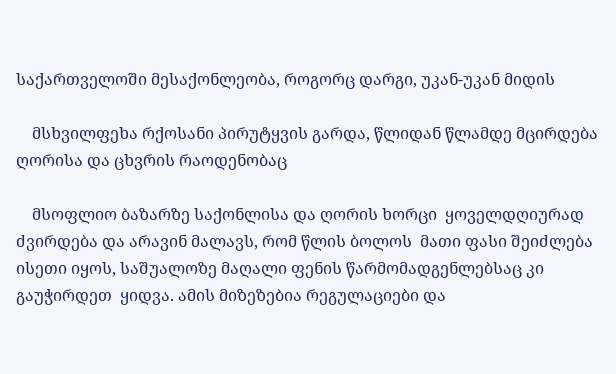საქართველოში მესაქონლეობა, როგორც დარგი, უკან-უკან მიდის

    მსხვილფეხა რქოსანი პირუტყვის გარდა, წლიდან წლამდე მცირდება ღორისა და ცხვრის რაოდენობაც

    მსოფლიო ბაზარზე საქონლისა და ღორის ხორცი  ყოველდღიურად ძვირდება და არავინ მალავს, რომ წლის ბოლოს  მათი ფასი შეიძლება ისეთი იყოს, საშუალოზე მაღალი ფენის წარმომადგენლებსაც კი გაუჭირდეთ  ყიდვა. ამის მიზეზებია რეგულაციები და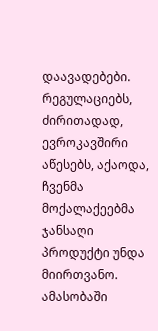დაავადებები. რეგულაციებს, ძირითადად, ევროკავშირი აწესებს, აქაოდა, ჩვენმა მოქალაქეებმა  ჯანსაღი პროდუქტი უნდა მიირთვანო. ამასობაში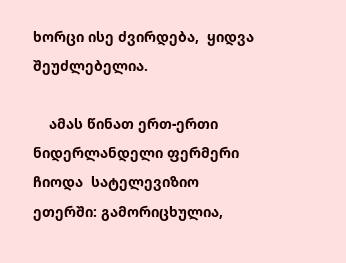ხორცი ისე ძვირდება,  ყიდვა შეუძლებელია.

    ამას წინათ ერთ-ერთი ნიდერლანდელი ფერმერი ჩიოდა  სატელევიზიო ეთერში: გამორიცხულია,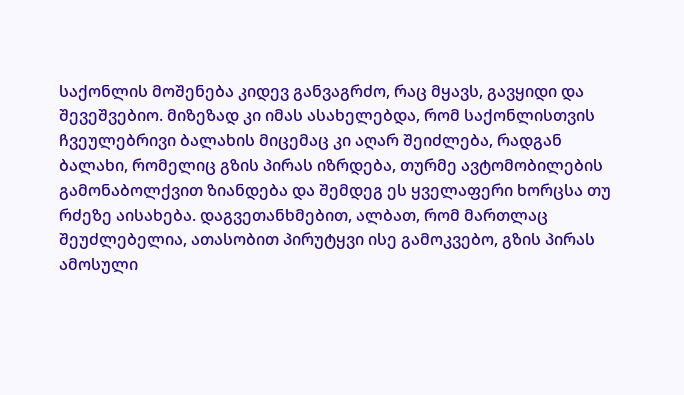საქონლის მოშენება კიდევ განვაგრძო, რაც მყავს, გავყიდი და შევეშვებიო. მიზეზად კი იმას ასახელებდა, რომ საქონლისთვის  ჩვეულებრივი ბალახის მიცემაც კი აღარ შეიძლება, რადგან ბალახი, რომელიც გზის პირას იზრდება, თურმე ავტომობილების გამონაბოლქვით ზიანდება და შემდეგ ეს ყველაფერი ხორცსა თუ რძეზე აისახება. დაგვეთანხმებით, ალბათ, რომ მართლაც შეუძლებელია, ათასობით პირუტყვი ისე გამოკვებო, გზის პირას ამოსული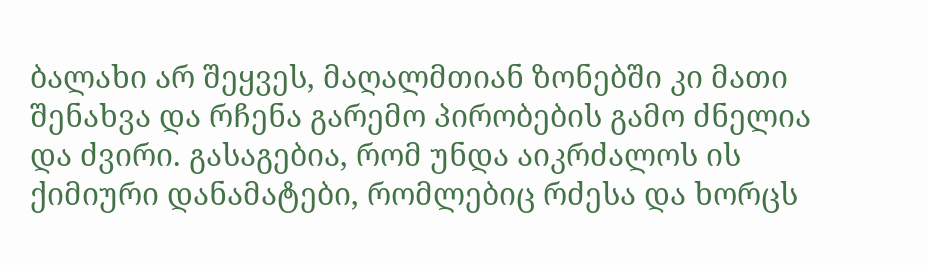ბალახი არ შეყვეს, მაღალმთიან ზონებში კი მათი შენახვა და რჩენა გარემო პირობების გამო ძნელია და ძვირი. გასაგებია, რომ უნდა აიკრძალოს ის ქიმიური დანამატები, რომლებიც რძესა და ხორცს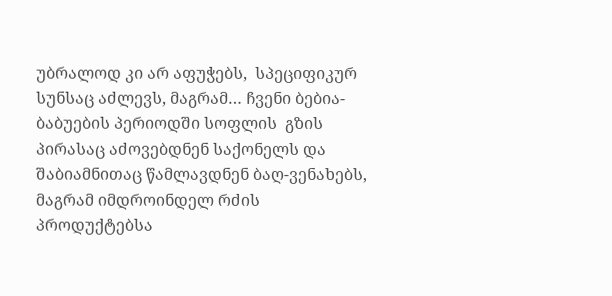უბრალოდ კი არ აფუჭებს,  სპეციფიკურ სუნსაც აძლევს, მაგრამ… ჩვენი ბებია-ბაბუების პერიოდში სოფლის  გზის პირასაც აძოვებდნენ საქონელს და შაბიამნითაც წამლავდნენ ბაღ-ვენახებს,  მაგრამ იმდროინდელ რძის პროდუქტებსა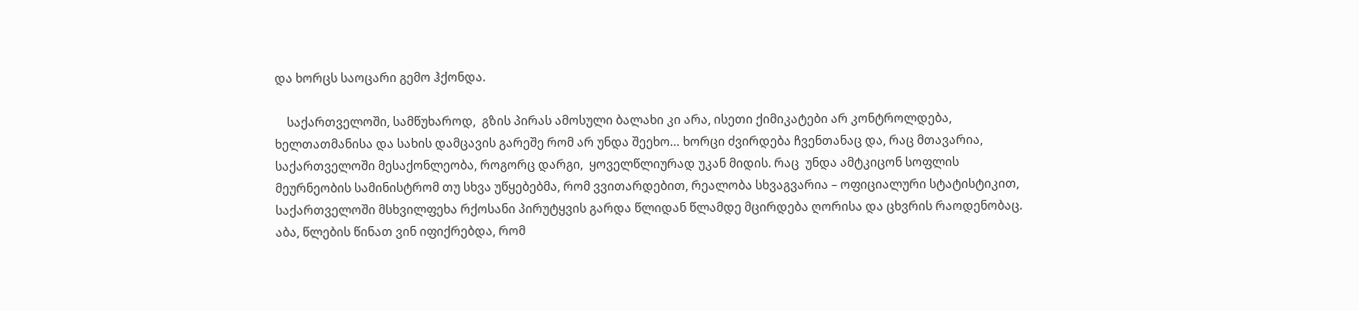და ხორცს საოცარი გემო ჰქონდა.

    საქართველოში, სამწუხაროდ,  გზის პირას ამოსული ბალახი კი არა, ისეთი ქიმიკატები არ კონტროლდება, ხელთათმანისა და სახის დამცავის გარეშე რომ არ უნდა შეეხო… ხორცი ძვირდება ჩვენთანაც და, რაც მთავარია, საქართველოში მესაქონლეობა, როგორც დარგი,  ყოველწლიურად უკან მიდის. რაც  უნდა ამტკიცონ სოფლის მეურნეობის სამინისტრომ თუ სხვა უწყებებმა, რომ ვვითარდებით, რეალობა სხვაგვარია – ოფიციალური სტატისტიკით, საქართველოში მსხვილფეხა რქოსანი პირუტყვის გარდა წლიდან წლამდე მცირდება ღორისა და ცხვრის რაოდენობაც. აბა, წლების წინათ ვინ იფიქრებდა, რომ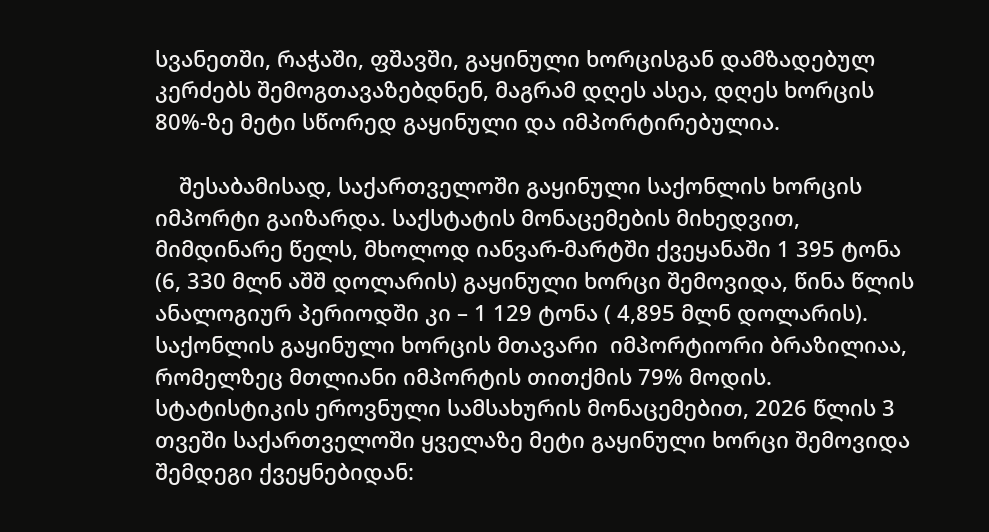სვანეთში, რაჭაში, ფშავში, გაყინული ხორცისგან დამზადებულ კერძებს შემოგთავაზებდნენ, მაგრამ დღეს ასეა, დღეს ხორცის 80%-ზე მეტი სწორედ გაყინული და იმპორტირებულია.

    შესაბამისად, საქართველოში გაყინული საქონლის ხორცის იმპორტი გაიზარდა. საქსტატის მონაცემების მიხედვით, მიმდინარე წელს, მხოლოდ იანვარ-მარტში ქვეყანაში 1 395 ტონა (6, 330 მლნ აშშ დოლარის) გაყინული ხორცი შემოვიდა, წინა წლის ანალოგიურ პერიოდში კი – 1 129 ტონა ( 4,895 მლნ დოლარის).  საქონლის გაყინული ხორცის მთავარი  იმპორტიორი ბრაზილიაა, რომელზეც მთლიანი იმპორტის თითქმის 79% მოდის. სტატისტიკის ეროვნული სამსახურის მონაცემებით, 2026 წლის 3 თვეში საქართველოში ყველაზე მეტი გაყინული ხორცი შემოვიდა შემდეგი ქვეყნებიდან: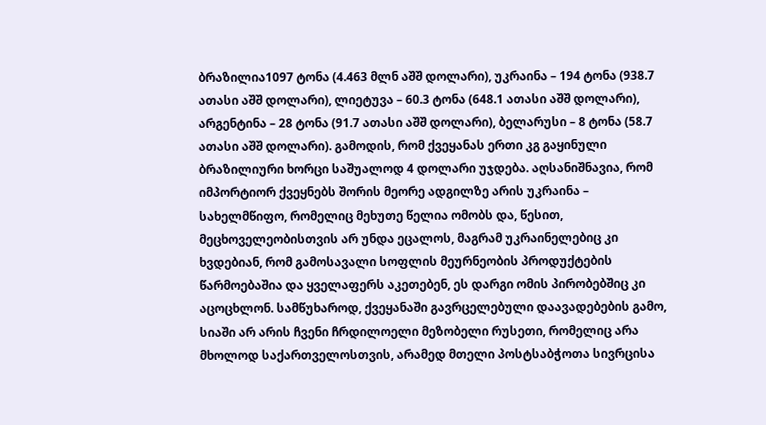ბრაზილია1097 ტონა (4.463 მლნ აშშ დოლარი), უკრაინა – 194 ტონა (938.7 ათასი აშშ დოლარი), ლიეტუვა – 60.3 ტონა (648.1 ათასი აშშ დოლარი), არგენტინა – 28 ტონა (91.7 ათასი აშშ დოლარი), ბელარუსი – 8 ტონა (58.7 ათასი აშშ დოლარი). გამოდის, რომ ქვეყანას ერთი კგ გაყინული ბრაზილიური ხორცი საშუალოდ 4 დოლარი უჯდება. აღსანიშნავია, რომ იმპორტიორ ქვეყნებს შორის მეორე ადგილზე არის უკრაინა – სახელმწიფო, რომელიც მეხუთე წელია ომობს და, წესით, მეცხოველეობისთვის არ უნდა ეცალოს, მაგრამ უკრაინელებიც კი ხვდებიან, რომ გამოსავალი სოფლის მეურნეობის პროდუქტების წარმოებაშია და ყველაფერს აკეთებენ, ეს დარგი ომის პირობებშიც კი აცოცხლონ. სამწუხაროდ, ქვეყანაში გავრცელებული დაავადებების გამო, სიაში არ არის ჩვენი ჩრდილოელი მეზობელი რუსეთი, რომელიც არა მხოლოდ საქართველოსთვის, არამედ მთელი პოსტსაბჭოთა სივრცისა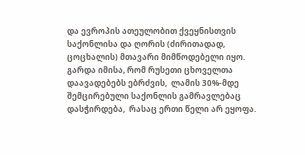და ევროპის ათეულობით ქვეყნისთვის საქონლისა და ღორის (ძირითადად, ცოცხალის) მთავარი მიმწოდებელი იყო. გარდა იმისა, რომ რუსეთი ცხოველთა დაავადებებს ებრძვის,  ლამის 30%-მდე  შემცირებული საქონლის გამრავლებაც დასჭირდება,  რასაც ერთი წელი არ ეყოფა.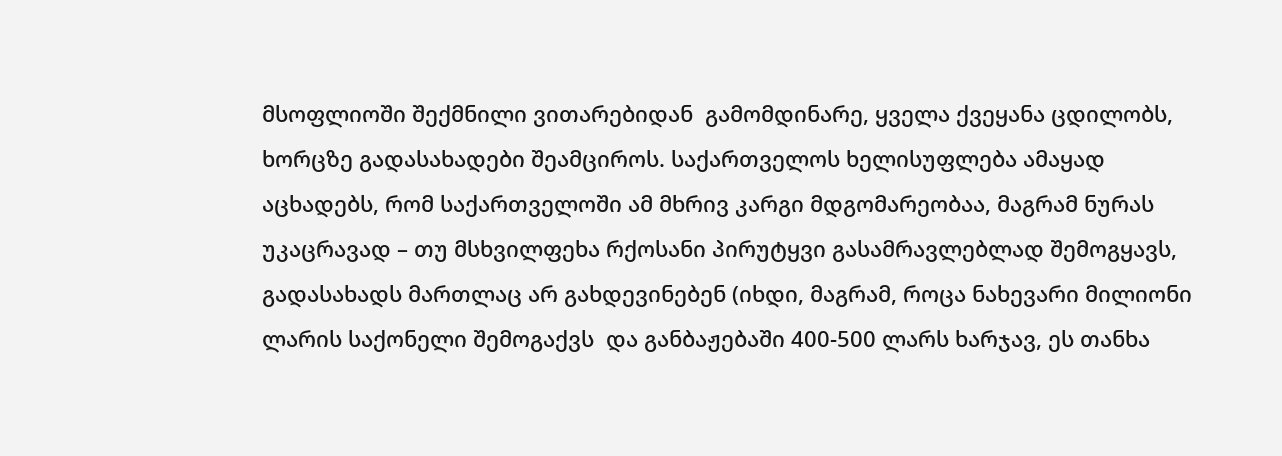მსოფლიოში შექმნილი ვითარებიდან  გამომდინარე, ყველა ქვეყანა ცდილობს,  ხორცზე გადასახადები შეამციროს. საქართველოს ხელისუფლება ამაყად აცხადებს, რომ საქართველოში ამ მხრივ კარგი მდგომარეობაა, მაგრამ ნურას უკაცრავად – თუ მსხვილფეხა რქოსანი პირუტყვი გასამრავლებლად შემოგყავს, გადასახადს მართლაც არ გახდევინებენ (იხდი, მაგრამ, როცა ნახევარი მილიონი ლარის საქონელი შემოგაქვს  და განბაჟებაში 400-500 ლარს ხარჯავ, ეს თანხა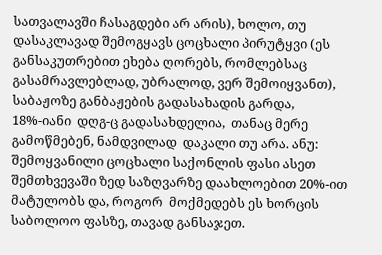სათვალავში ჩასაგდები არ არის), ხოლო, თუ დასაკლავად შემოგყავს ცოცხალი პირუტყვი (ეს განსაკუთრებით ეხება ღორებს, რომლებსაც გასამრავლებლად, უბრალოდ, ვერ შემოიყვანთ), საბაჟოზე განბაჟების გადასახადის გარდა, 18%-იანი  დღგ-ც გადასახდელია,  თანაც მერე გამოწმებენ, ნამდვილად  დაკალი თუ არა. ანუ: შემოყვანილი ცოცხალი საქონლის ფასი ასეთ შემთხვევაში ზედ საზღვარზე დაახლოებით 20%-ით მატულობს და, როგორ  მოქმედებს ეს ხორცის საბოლოო ფასზე, თავად განსაჯეთ.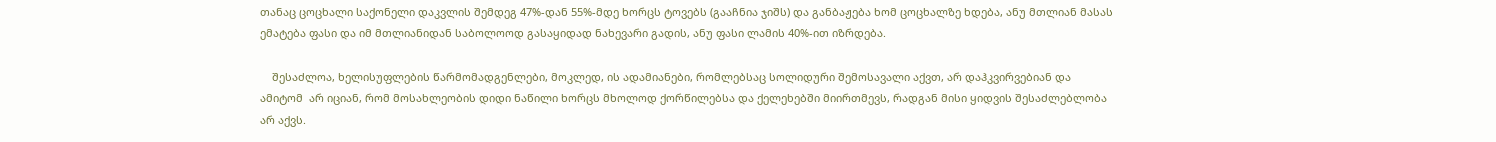თანაც ცოცხალი საქონელი დაკვლის შემდეგ 47%-დან 55%-მდე ხორცს ტოვებს (გააჩნია ჯიშს) და განბაჟება ხომ ცოცხალზე ხდება, ანუ მთლიან მასას ემატება ფასი და იმ მთლიანიდან საბოლოოდ გასაყიდად ნახევარი გადის, ანუ ფასი ლამის 40%-ით იზრდება.

    შესაძლოა, ხელისუფლების წარმომადგენლები, მოკლედ, ის ადამიანები, რომლებსაც სოლიდური შემოსავალი აქვთ, არ დაჰკვირვებიან და ამიტომ  არ იციან, რომ მოსახლეობის დიდი ნაწილი ხორცს მხოლოდ ქორწილებსა და ქელეხებში მიირთმევს, რადგან მისი ყიდვის შესაძლებლობა არ აქვს.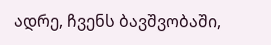ადრე, ჩვენს ბავშვობაში,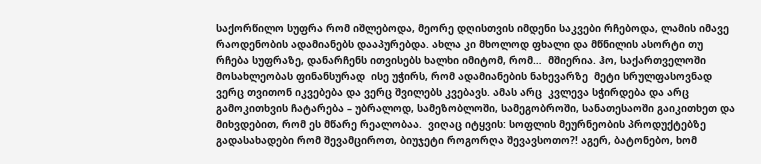საქორწილო სუფრა რომ იშლებოდა, მეორე დღისთვის იმდენი საკვები რჩებოდა, ლამის იმავე რაოდენობის ადამიანებს დააპურებდა. ახლა კი მხოლოდ ფხალი და მწნილის ასორტი თუ რჩება სუფრაზე, დანარჩენს ითვისებს ხალხი იმიტომ, რომ…  მშიერია. ჰო, საქართველოში მოსახლეობას ფინანსურად  ისე უჭირს, რომ ადამიანების ნახევარზე  მეტი სრულფასოვნად ვერც თვითონ იკვებება და ვერც შვილებს კვებავს. ამას არც  კვლევა სჭირდება და არც გამოკითხვის ჩატარება – უბრალოდ, სამეზობლოში, სამეგობროში, სანათესაოში გაიკითხეთ და მიხვდებით, რომ ეს მწარე რეალობაა.  ვიღაც იტყვის: სოფლის მეურნეობის პროდუქტებზე გადასახადები რომ შევამციროთ, ბიუჯეტი როგორღა შევავსოთო?! აგერ, ბატონებო, ხომ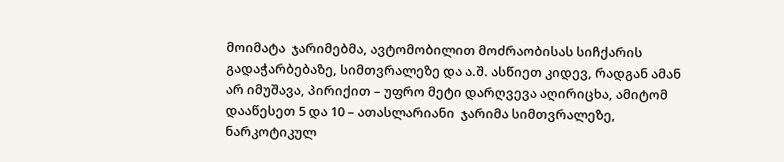მოიმატა  ჯარიმებმა, ავტომობილით მოძრაობისას სიჩქარის გადაჭარბებაზე, სიმთვრალეზე და ა.შ. ასწიეთ კიდევ, რადგან ამან არ იმუშავა, პირიქით – უფრო მეტი დარღვევა აღირიცხა, ამიტომ  დააწესეთ 5 და 10 – ათასლარიანი  ჯარიმა სიმთვრალეზე, ნარკოტიკულ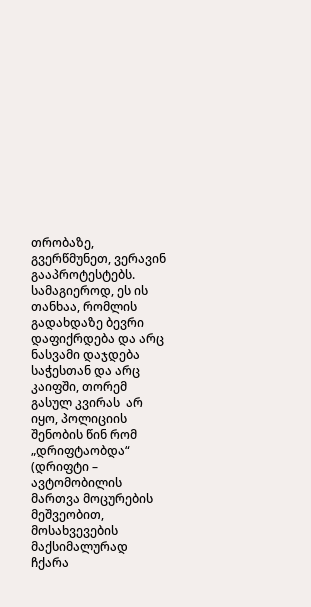თრობაზე, გვერწმუნეთ, ვერავინ გააპროტესტებს. სამაგიეროდ, ეს ის თანხაა, რომლის გადახდაზე ბევრი დაფიქრდება და არც ნასვამი დაჯდება საჭესთან და არც კაიფში, თორემ გასულ კვირას  არ იყო, პოლიციის შენობის წინ რომ „დრიფტაობდა“ (დრიფტი – ავტომობილის მართვა მოცურების მეშვეობით, მოსახვევების მაქსიმალურად ჩქარა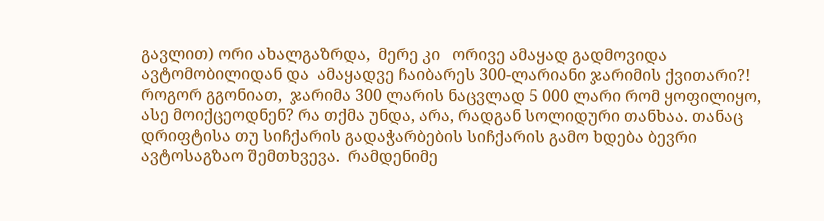გავლით) ორი ახალგაზრდა,  მერე კი   ორივე ამაყად გადმოვიდა ავტომობილიდან და  ამაყადვე ჩაიბარეს 300-ლარიანი ჯარიმის ქვითარი?! როგორ გგონიათ,  ჯარიმა 300 ლარის ნაცვლად 5 000 ლარი რომ ყოფილიყო, ასე მოიქცეოდნენ? რა თქმა უნდა, არა, რადგან სოლიდური თანხაა. თანაც დრიფტისა თუ სიჩქარის გადაჭარბების სიჩქარის გამო ხდება ბევრი ავტოსაგზაო შემთხვევა.  რამდენიმე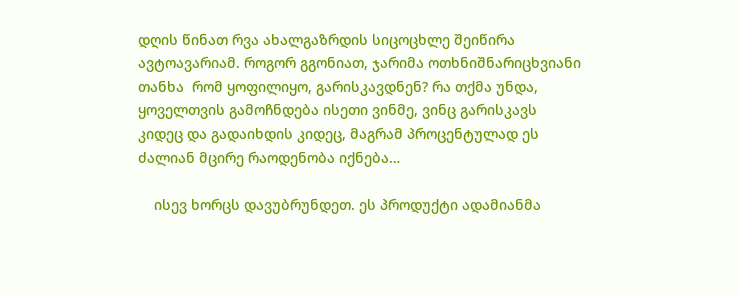დღის წინათ რვა ახალგაზრდის სიცოცხლე შეიწირა ავტოავარიამ. როგორ გგონიათ, ჯარიმა ოთხნიშნარიცხვიანი თანხა  რომ ყოფილიყო, გარისკავდნენ? რა თქმა უნდა, ყოველთვის გამოჩნდება ისეთი ვინმე, ვინც გარისკავს კიდეც და გადაიხდის კიდეც, მაგრამ პროცენტულად ეს ძალიან მცირე რაოდენობა იქნება…

    ისევ ხორცს დავუბრუნდეთ. ეს პროდუქტი ადამიანმა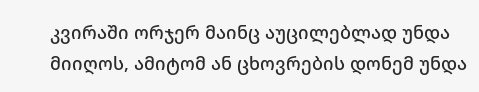კვირაში ორჯერ მაინც აუცილებლად უნდა მიიღოს, ამიტომ ან ცხოვრების დონემ უნდა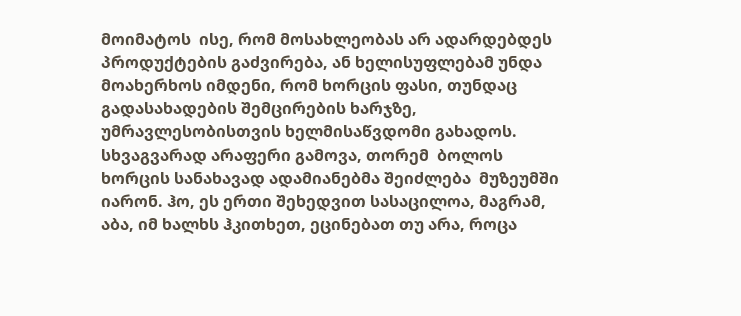მოიმატოს  ისე, რომ მოსახლეობას არ ადარდებდეს პროდუქტების გაძვირება, ან ხელისუფლებამ უნდა მოახერხოს იმდენი, რომ ხორცის ფასი, თუნდაც გადასახადების შემცირების ხარჯზე, უმრავლესობისთვის ხელმისაწვდომი გახადოს. სხვაგვარად არაფერი გამოვა, თორემ  ბოლოს ხორცის სანახავად ადამიანებმა შეიძლება  მუზეუმში იარონ. ჰო, ეს ერთი შეხედვით სასაცილოა, მაგრამ,  აბა, იმ ხალხს ჰკითხეთ, ეცინებათ თუ არა, როცა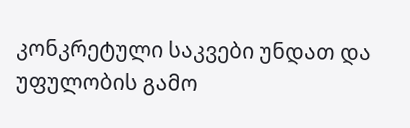კონკრეტული საკვები უნდათ და უფულობის გამო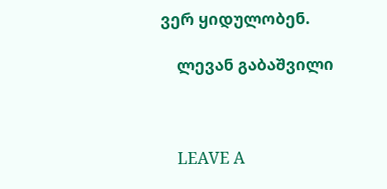ვერ ყიდულობენ.

    ლევან გაბაშვილი



    LEAVE A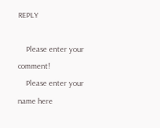REPLY

    Please enter your comment!
    Please enter your name here